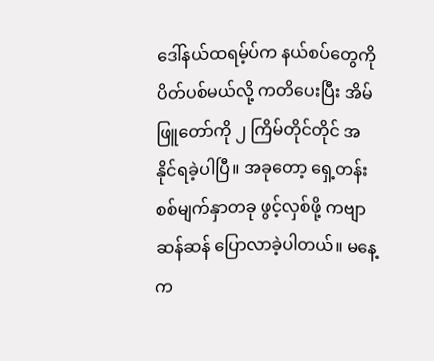ဒေါ်နယ်ထရမ့်ပ်က နယ်စပ်တွေကို ပိတ်ပစ်မယ်လို့ ကတိပေးပြီး အိမ်ဖြူတော်ကို ၂ ကြိမ်တိုင်တိုင် အနိုင်ရခဲ့ပါပြီ။ အခုတော့ ရှေ့တန်းစစ်မျက်နှာတခု ဖွင့်လှစ်ဖို့ ကဗျာဆန်ဆန် ပြောလာခဲ့ပါတယ်။ မနေ့က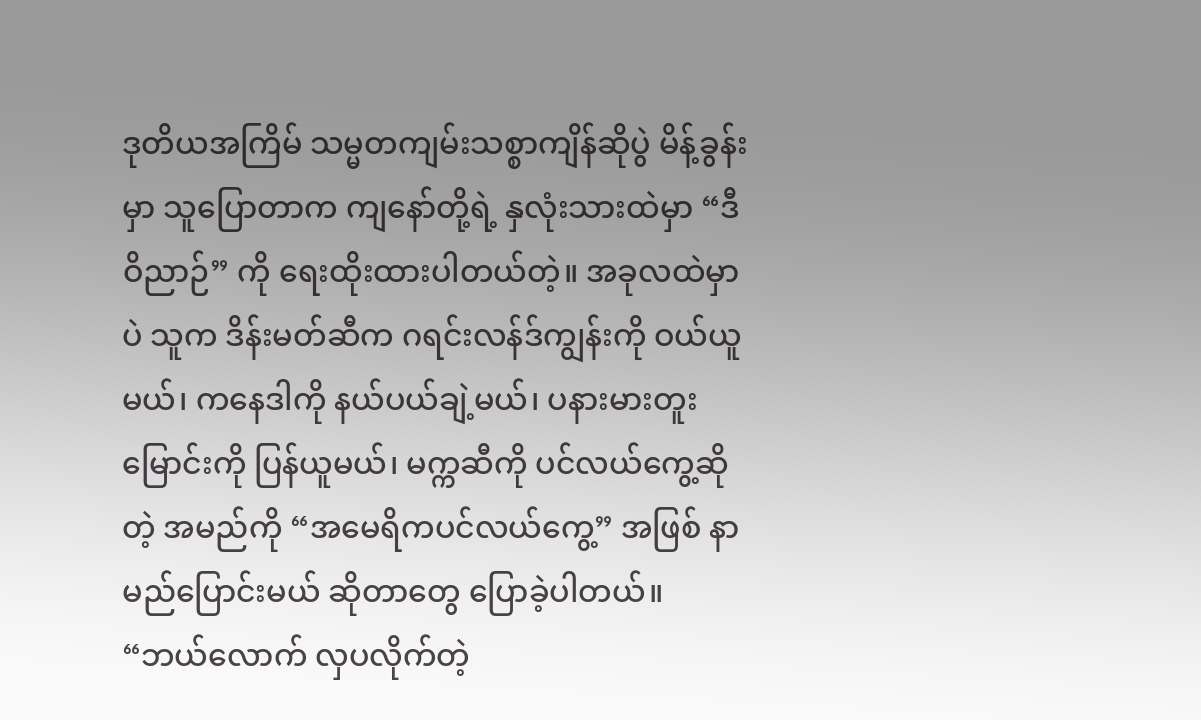ဒုတိယအကြိမ် သမ္မတကျမ်းသစ္စာကျိန်ဆိုပွဲ မိန့်ခွန်းမှာ သူပြောတာက ကျနော်တို့ရဲ့ နှလုံးသားထဲမှာ “ဒီဝိညာဉ်” ကို ရေးထိုးထားပါတယ်တဲ့။ အခုလထဲမှာပဲ သူက ဒိန်းမတ်ဆီက ဂရင်းလန်ဒ်ကျွန်းကို ဝယ်ယူမယ်၊ ကနေဒါကို နယ်ပယ်ချဲ့မယ်၊ ပနားမားတူးမြောင်းကို ပြန်ယူမယ်၊ မက္ကဆီကို ပင်လယ်ကွေ့ဆိုတဲ့ အမည်ကို “အမေရိကပင်လယ်ကွေ့” အဖြစ် နာမည်ပြောင်းမယ် ဆိုတာတွေ ပြောခဲ့ပါတယ်။ “ဘယ်လောက် လှပလိုက်တဲ့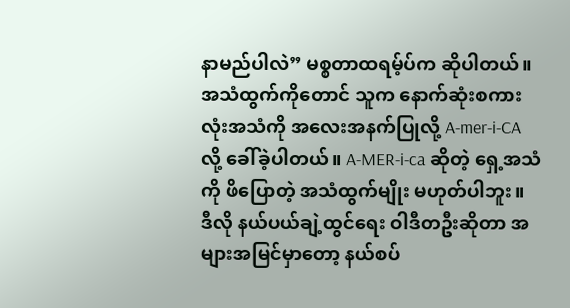နာမည်ပါလဲ” မစ္စတာထရမ့်ပ်က ဆိုပါတယ်။ အသံထွက်ကိုတောင် သူက နောက်ဆုံးစကားလုံးအသံကို အလေးအနက်ပြုလို့ A-mer-i-CA လို့ ခေါ်ခဲ့ပါတယ်။ A-MER-i-ca ဆိုတဲ့ ရှေ့အသံကို ဖိပြောတဲ့ အသံထွက်မျိုး မဟုတ်ပါဘူး။
ဒီလို နယ်ပယ်ချဲ့ထွင်ရေး ဝါဒီတဦးဆိုတာ အများအမြင်မှာတော့ နယ်စပ်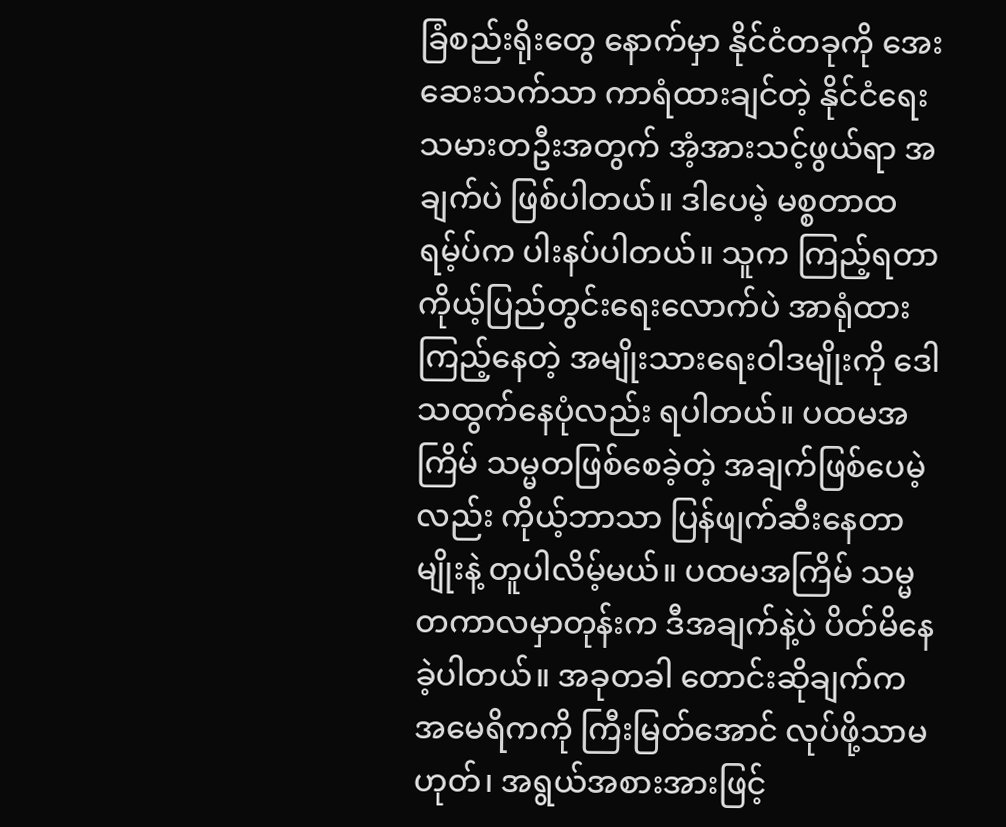ခြံစည်းရိုးတွေ နောက်မှာ နိုင်ငံတခုကို အေးဆေးသက်သာ ကာရံထားချင်တဲ့ နိုင်ငံရေးသမားတဦးအတွက် အံ့အားသင့်ဖွယ်ရာ အချက်ပဲ ဖြစ်ပါတယ်။ ဒါပေမဲ့ မစ္စတာထရမ့်ပ်က ပါးနပ်ပါတယ်။ သူက ကြည့်ရတာ ကိုယ့်ပြည်တွင်းရေးလောက်ပဲ အာရုံထားကြည့်နေတဲ့ အမျိုးသားရေးဝါဒမျိုးကို ဒေါသထွက်နေပုံလည်း ရပါတယ်။ ပထမအကြိမ် သမ္မတဖြစ်စေခဲ့တဲ့ အချက်ဖြစ်ပေမဲ့လည်း ကိုယ့်ဘာသာ ပြန်ဖျက်ဆီးနေတာမျိုးနဲ့ တူပါလိမ့်မယ်။ ပထမအကြိမ် သမ္မတကာလမှာတုန်းက ဒီအချက်နဲ့ပဲ ပိတ်မိနေခဲ့ပါတယ်။ အခုတခါ တောင်းဆိုချက်က အမေရိကကို ကြီးမြတ်အောင် လုပ်ဖို့သာမဟုတ်၊ အရွယ်အစားအားဖြင့်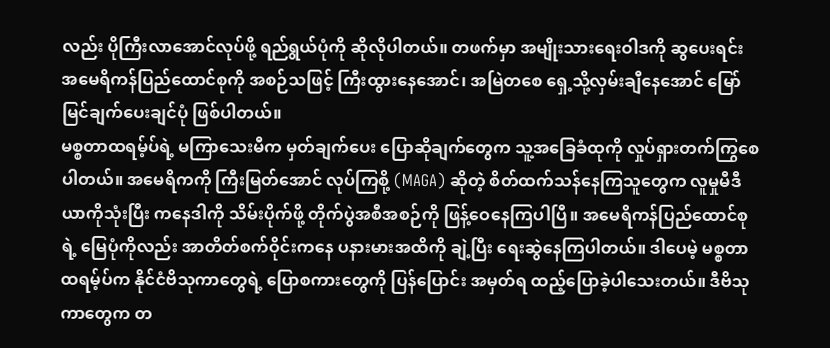လည်း ပိုကြီးလာအောင်လုပ်ဖို့ ရည်ရွယ်ပုံကို ဆိုလိုပါတယ်။ တဖက်မှာ အမျိုးသားရေးဝါဒကို ဆွပေးရင်း အမေရိကန်ပြည်ထောင်စုကို အစဉ်သဖြင့် ကြီးထွားနေအောင်၊ အမြဲတစေ ရှေ့သို့လှမ်းချီနေအောင် မြော်မြင်ချက်ပေးချင်ပုံ ဖြစ်ပါတယ်။
မစ္စတာထရမ့်ပ်ရဲ့ မကြာသေးမီက မှတ်ချက်ပေး ပြောဆိုချက်တွေက သူ့အခြေခံထုကို လှုပ်ရှားတက်ကြွစေပါတယ်။ အမေရိကကို ကြီးမြတ်အောင် လုပ်ကြစို့ (MAGA) ဆိုတဲ့ စိတ်ထက်သန်နေကြသူတွေက လူမှုမီဒီယာကိုသုံးပြီး ကနေဒါကို သိမ်းပိုက်ဖို့ တိုက်ပွဲအစီအစဉ်ကို ဖြန့်ဝေနေကြပါပြီ။ အမေရိကန်ပြည်ထောင်စုရဲ့ မြေပုံကိုလည်း အာတိတ်စက်ဝိုင်းကနေ ပနားမားအထိကို ချဲ့ပြီး ရေးဆွဲနေကြပါတယ်။ ဒါပေမဲ့ မစ္စတာထရမ့်ပ်က နိုင်ငံဗိသုကာတွေရဲ့ ပြောစကားတွေကို ပြန်ပြောင်း အမှတ်ရ ထည့်ပြောခဲ့ပါသေးတယ်။ ဒီဗိသုကာတွေက တ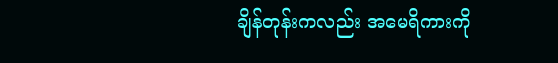ချိန်တုန်းကလည်း အမေရိကားကို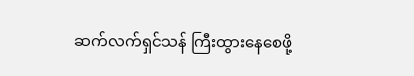ဆက်လက်ရှင်သန် ကြီးထွားနေစေဖို့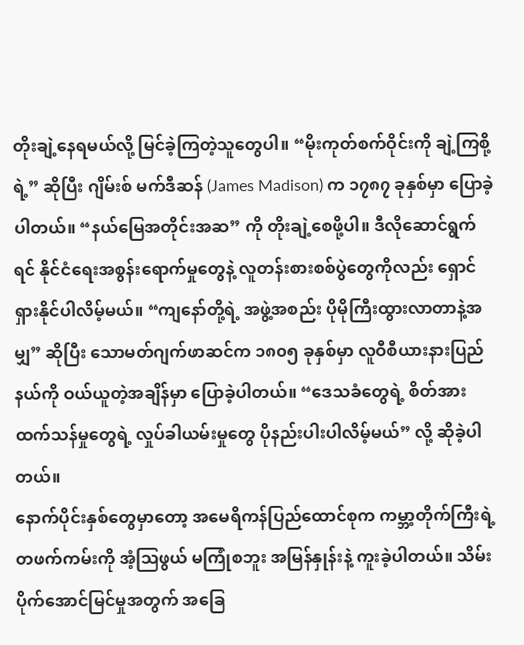တိုးချဲ့နေရမယ်လို့ မြင်ခဲ့ကြတဲ့သူတွေပါ။ “မိုးကုတ်စက်ဝိုင်းကို ချဲ့ကြစို့ရဲ့” ဆိုပြီး ဂျိမ်းစ် မက်ဒီဆန် (James Madison) က ၁၇၈၇ ခုနှစ်မှာ ပြောခဲ့ပါတယ်။ “နယ်မြေအတိုင်းအဆ” ကို တိုးချဲ့စေဖို့ပါ။ ဒီလိုဆောင်ရွက်ရင် နိုင်ငံရေးအစွန်းရောက်မှုတွေနဲ့ လူတန်းစားစစ်ပွဲတွေကိုလည်း ရှောင်ရှားနိုင်ပါလိမ့်မယ်။ “ကျနော်တို့ရဲ့ အဖွဲ့အစည်း ပိုမိုကြီးထွားလာတာနဲ့အမျှ” ဆိုပြီး သောမတ်ဂျက်ဖာဆင်က ၁၈၀၅ ခုနှစ်မှာ လူဝီစီယားနားပြည်နယ်ကို ဝယ်ယူတဲ့အချိန်မှာ ပြောခဲ့ပါတယ်။ “ဒေသခံတွေရဲ့ စိတ်အားထက်သန်မှုတွေရဲ့ လှုပ်ခါယမ်းမှုတွေ ပိုနည်းပါးပါလိမ့်မယ်” လို့ ဆိုခဲ့ပါတယ်။
နောက်ပိုင်းနှစ်တွေမှာတော့ အမေရိကန်ပြည်ထောင်စုက ကမ္ဘာ့တိုက်ကြီးရဲ့ တဖက်ကမ်းကို အံ့ဩဖွယ် မကြုံစဘူး အမြန်နှုန်းနဲ့ ကူးခဲ့ပါတယ်။ သိမ်းပိုက်အောင်မြင်မှုအတွက် အခြေ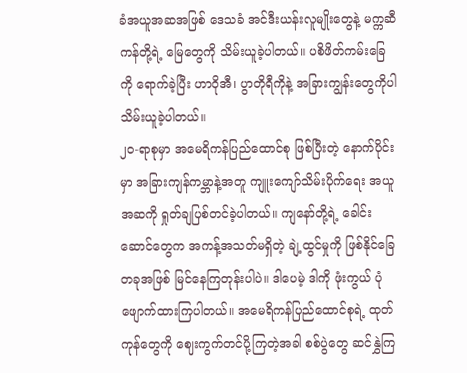ခံအယူအဆအဖြစ် ဒေသခံ အင်ဒီးယန်းလူမျိုးတွေနဲ့ မက္ကဆီကန်တို့ရဲ့ မြေတွေကို သိမ်းယူခဲ့ပါတယ်။ ပစိဖိတ်ကမ်းခြေကို ရောက်ခဲ့ပြီး ဟာဝိုအီ၊ ပွာတိုရီကိုနဲ့ အခြားကျွန်းတွေကိုပါ သိမ်းယူခဲ့ပါတယ်။
၂၀-ရာစုမှာ အမေရိကန်ပြည်ထောင်စု ဖြစ်ပြီးတဲ့ နောက်ပိုင်းမှာ အခြားကျန်ကမ္ဘာနဲ့အတူ ကျူးကျော်သိမ်းပိုက်ရေး အယူအဆကို ရှုတ်ချပြစ်တင်ခဲ့ပါတယ်။ ကျနော်တို့ရဲ့ ခေါင်းဆောင်တွေက အကန့်အသတ်မရှိတဲ့ ချဲ့ထွင်မှုကို ဖြစ်နိုင်ခြေတခုအဖြစ် မြင်နေကြတုန်းပါပဲ။ ဒါပေမဲ့ ဒါကို ဖုံးကွယ် ပုံဖျောက်ထားကြပါတယ်။ အမေရိကန်ပြည်ထောင်စုရဲ့ ထုတ်ကုန်တွေကို ဈေးကွက်တင်ပို့ကြတဲ့အခါ စစ်ပွဲတွေ ဆင်နွှဲကြ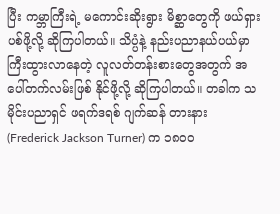ပြီး ကမ္ဘာကြီးရဲ့ မကောင်းဆိုးရွား မိစ္ဆာတွေကို ဖယ်ရှားပစ်ဖို့လို့ ဆိုကြပါတယ်။ သိပ္ပံနဲ့ နည်းပညာနယ်ပယ်မှာ ကြီးထွားလာနေတဲ့ လူလတ်တန်းစားတွေအတွက် အပေါ်တက်လမ်းဖြစ် နိုင်ဖို့လို့ ဆိုကြပါတယ်။ တခါက သမိုင်းပညာရှင် ဖရက်ဒရစ် ဂျက်ဆန် တားနား (Frederick Jackson Turner) က ၁၈၀၀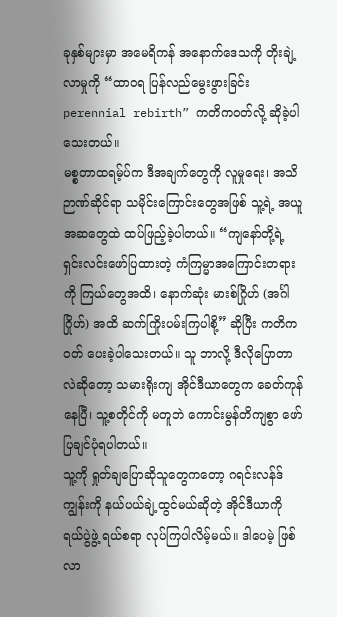ခုနှစ်များမှာ အမေရိကန် အနောက်ဒေသကို တိုးချဲ့လာမှုကို “ထာဝရ ပြန်လည်မွေးဖွားခြင်း perennial rebirth” ကတိကဝတ်လို့ ဆိုခဲ့ပါသေးတယ်။
မစ္စတာထရမ့်ပ်က ဒီအချက်တွေကို လူမှုရေး၊ အသိဉာဏ်ဆိုင်ရာ သမိုင်းကြောင်းတွေအဖြစ် သူ့ရဲ့ အယူအဆတွေထဲ ထပ်ဖြည့်ခဲ့ပါတယ်။ “ကျနော်တို့ရဲ့ ရှင်းလင်းဖော်ပြထားတဲ့ ကံကြမ္မာအကြောင်းတရားကို ကြယ်တွေအထိ၊ နောက်ဆုံး မားစ်ဂြိုဟ် (အင်္ဂါဂြိုဟ်) အထိ ဆက်ကြိုးပမ်းကြပါစို့” ဆိုပြီး ကတိကဝတ် ပေးခဲ့ပါသေးတယ်။ သူ ဘာလို့ ဒီလိုပြောတာလဲဆိုတော့ သမားရိုးကျ အိုင်ဒီယာတွေက ခေတ်ကုန်နေပြီ၊ သူ့စတိုင်ကို မတူဘဲ ကောင်းမွန်တိကျစွာ ဖော်ပြချင်ပုံရပါတယ်။
သူ့ကို ရှုတ်ချပြောဆိုသူတွေကတော့ ဂရင်းလန်ဒ်ကျွန်းကို နယ်ပယ်ချဲ့ထွင်မယ်ဆိုတဲ့ အိုင်ဒီယာကို ရယ်ပွဲဖွဲ့ ရယ်စရာ လုပ်ကြပါလိမ့်မယ်။ ဒါပေမဲ့ ဖြစ်လာ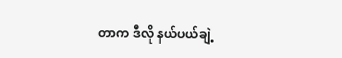တာက ဒီလို နယ်ပယ်ချဲ့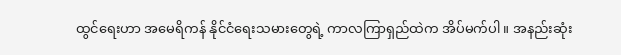ထွင်ရေးဟာ အမေရိကန် နိုင်ငံရေးသမားတွေရဲ့ ကာလကြာရှည်ထဲက အိပ်မက်ပါ။ အနည်းဆုံး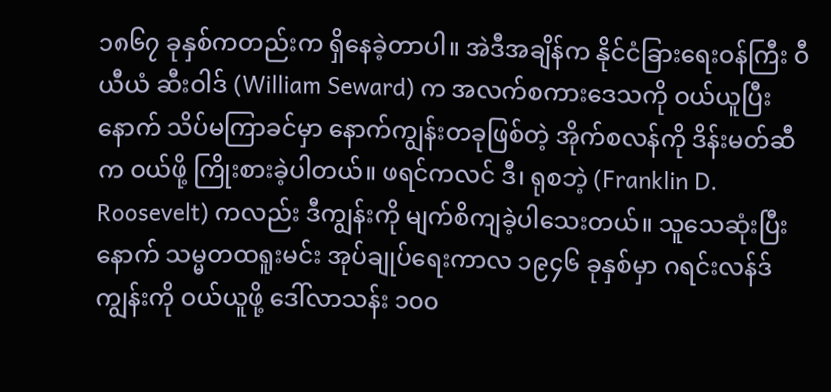၁၈၆၇ ခုနှစ်ကတည်းက ရှိနေခဲ့တာပါ။ အဲဒီအချိန်က နိုင်ငံခြားရေးဝန်ကြီး ဝီယီယံ ဆီးဝါဒ် (William Seward) က အလက်စကားဒေသကို ဝယ်ယူပြီးနောက် သိပ်မကြာခင်မှာ နောက်ကျွန်းတခုဖြစ်တဲ့ အိုက်စလန်ကို ဒိန်းမတ်ဆီက ဝယ်ဖို့ ကြိုးစားခဲ့ပါတယ်။ ဖရင်ကလင် ဒီ၊ ရုစဘဲ့ (Franklin D. Roosevelt) ကလည်း ဒီကျွန်းကို မျက်စိကျခဲ့ပါသေးတယ်။ သူသေဆုံးပြီးနောက် သမ္မတထရူးမင်း အုပ်ချုပ်ရေးကာလ ၁၉၄၆ ခုနှစ်မှာ ဂရင်းလန်ဒ်ကျွန်းကို ဝယ်ယူဖို့ ဒေါ်လာသန်း ၁၀၀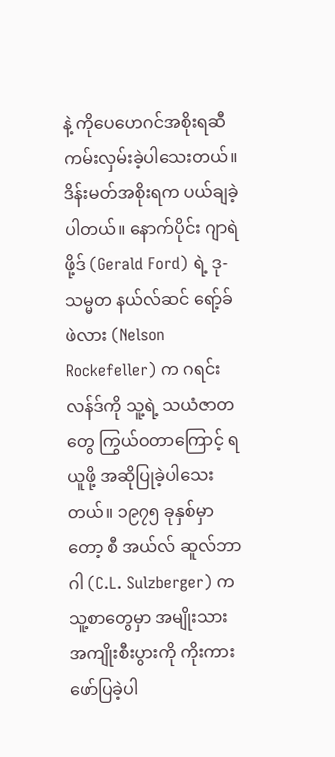နဲ့ ကိုပေဟေဂင်အစိုးရဆီ ကမ်းလှမ်းခဲ့ပါသေးတယ်။ ဒိန်းမတ်အစိုးရက ပယ်ချခဲ့ပါတယ်။ နောက်ပိုင်း ဂျာရဲ ဖို့ဒ် (Gerald Ford) ရဲ့ ဒု-သမ္မတ နယ်လ်ဆင် ရော့်ခ်ဖဲလား (Nelson Rockefeller) က ဂရင်းလန်ဒ်ကို သူ့ရဲ့ သယံဇာတတွေ ကြွယ်ဝတာကြောင့် ရယူဖို့ အဆိုပြုခဲ့ပါသေးတယ်။ ၁၉၇၅ ခုနှစ်မှာတော့ စီ အယ်လ် ဆူလ်ဘာဂါ (C.L. Sulzberger) က သူ့စာတွေမှာ အမျိုးသားအကျိုးစီးပွားကို ကိုးကား ဖော်ပြခဲ့ပါ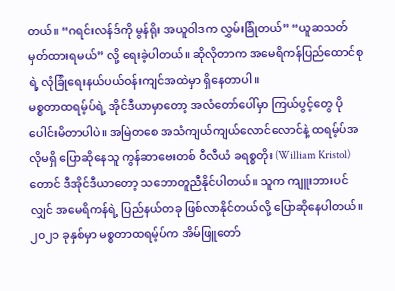တယ်။ “ဂရင်းလန်ဒ်ကို မွန်ရိုး အယူဝါဒက လွှမ်းခြုံတယ်” “ယူဆသတ်မှတ်ထားရမယ်” လို့ ရေးခဲ့ပါတယ်။ ဆိုလိုတာက အမေရိကန်ပြည်ထောင်စုရဲ့ လုံခြုံရေးနယ်ပယ်ဝန်းကျင်အထဲမှာ ရှိနေတာပါ။
မစ္စတာထရမ့်ပ်ရဲ့ အိုင်ဒီယာမှာတော့ အလံတော်ပေါ်မှာ ကြယ်ပွင့်တွေ ပိုပေါင်းမိတာပါပဲ။ အမြဲတစေ အသံကျယ်ကျယ်လောင်လောင်နဲ့ ထရမ့်ပ်အလိုမရှိ ပြောဆိုနေသူ ကွန်ဆာဗေးတစ် ဝီလီယံ ခရစ္စတိုး (William Kristol) တောင် ဒီအိုင်ဒီယာတော့ သဘောတူညီနိုင်ပါတယ်။ သူက ကျူးဘားပင်လျှင် အမေရိကန်ရဲ့ ပြည်နယ်တခု ဖြစ်လာနိုင်တယ်လို့ ပြောဆိုနေပါတယ်။ ၂၀၂၁ ခုနှစ်မှာ မစ္စတာထရမ့်ပ်က အိမ်ဖြူတော်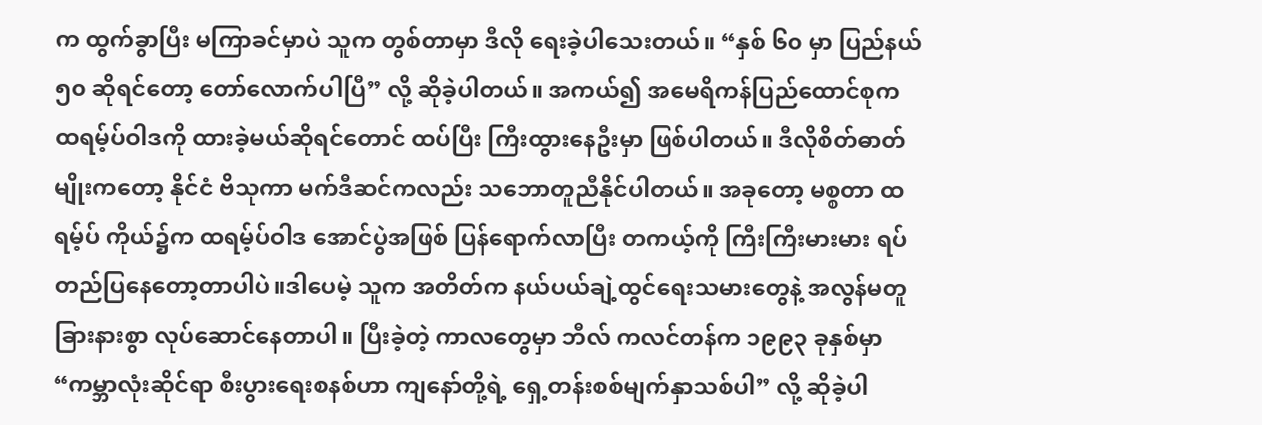က ထွက်ခွာပြီး မကြာခင်မှာပဲ သူက တွစ်တာမှာ ဒီလို ရေးခဲ့ပါသေးတယ်။ “နှစ် ၆၀ မှာ ပြည်နယ် ၅၀ ဆိုရင်တော့ တော်လောက်ပါပြီ” လို့ ဆိုခဲ့ပါတယ်။ အကယ်၍ အမေရိကန်ပြည်ထောင်စုက ထရမ့်ပ်ဝါဒကို ထားခဲ့မယ်ဆိုရင်တောင် ထပ်ပြီး ကြီးထွားနေဦးမှာ ဖြစ်ပါတယ်။ ဒီလိုစိတ်ဓာတ်မျိုးကတော့ နိုင်ငံ ဗိသုကာ မက်ဒီဆင်ကလည်း သဘောတူညီနိုင်ပါတယ်။ အခုတော့ မစ္စတာ ထရမ့်ပ် ကိုယ်၌က ထရမ့်ပ်ဝါဒ အောင်ပွဲအဖြစ် ပြန်ရောက်လာပြီး တကယ့်ကို ကြီးကြီးမားမား ရပ်တည်ပြနေတော့တာပါပဲ။ဒါပေမဲ့ သူက အတိတ်က နယ်ပယ်ချဲ့ထွင်ရေးသမားတွေနဲ့ အလွန်မတူခြားနားစွာ လုပ်ဆောင်နေတာပါ။ ပြီးခဲ့တဲ့ ကာလတွေမှာ ဘီလ် ကလင်တန်က ၁၉၉၃ ခုနှစ်မှာ “ကမ္ဘာလုံးဆိုင်ရာ စီးပွားရေးစနစ်ဟာ ကျနော်တို့ရဲ့ ရှေ့တန်းစစ်မျက်နှာသစ်ပါ” လို့ ဆိုခဲ့ပါ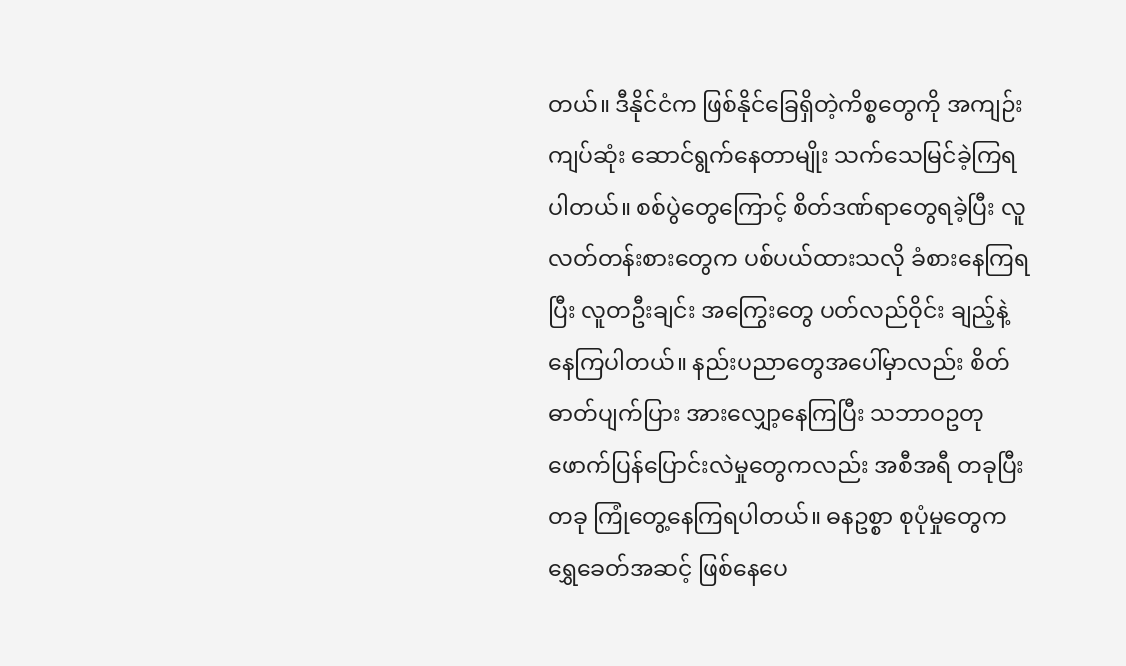တယ်။ ဒီနိုင်ငံက ဖြစ်နိုင်ခြေရှိတဲ့ကိစ္စတွေကို အကျဉ်းကျပ်ဆုံး ဆောင်ရွက်နေတာမျိုး သက်သေမြင်ခဲ့ကြရပါတယ်။ စစ်ပွဲတွေကြောင့် စိတ်ဒဏ်ရာတွေရခဲ့ပြီး လူလတ်တန်းစားတွေက ပစ်ပယ်ထားသလို ခံစားနေကြရပြီး လူတဦးချင်း အကြွေးတွေ ပတ်လည်ဝိုင်း ချည့်နဲ့နေကြပါတယ်။ နည်းပညာတွေအပေါ်မှာလည်း စိတ်ဓာတ်ပျက်ပြား အားလျှော့နေကြပြီး သဘာဝဥတု ဖောက်ပြန်ပြောင်းလဲမှုတွေကလည်း အစီအရီ တခုပြီးတခု ကြုံတွေ့နေကြရပါတယ်။ ဓနဥစ္စာ စုပုံမှုတွေက ရွှေခေတ်အဆင့် ဖြစ်နေပေ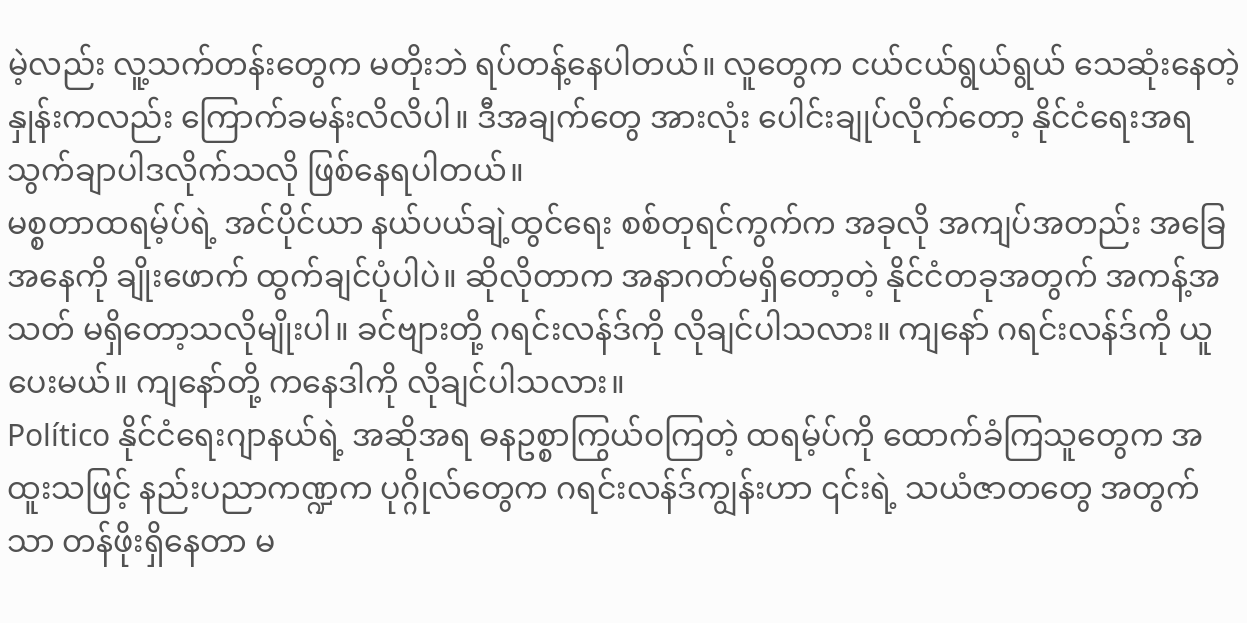မဲ့လည်း လူ့သက်တန်းတွေက မတိုးဘဲ ရပ်တန့်နေပါတယ်။ လူတွေက ငယ်ငယ်ရွယ်ရွယ် သေဆုံးနေတဲ့နှုန်းကလည်း ကြောက်ခမန်းလိလိပါ။ ဒီအချက်တွေ အားလုံး ပေါင်းချုပ်လိုက်တော့ နိုင်ငံရေးအရ သွက်ချာပါဒလိုက်သလို ဖြစ်နေရပါတယ်။
မစ္စတာထရမ့်ပ်ရဲ့ အင်ပိုင်ယာ နယ်ပယ်ချဲ့ထွင်ရေး စစ်တုရင်ကွက်က အခုလို အကျပ်အတည်း အခြေအနေကို ချိုးဖောက် ထွက်ချင်ပုံပါပဲ။ ဆိုလိုတာက အနာဂတ်မရှိတော့တဲ့ နိုင်ငံတခုအတွက် အကန့်အသတ် မရှိတော့သလိုမျိုးပါ။ ခင်ဗျားတို့ ဂရင်းလန်ဒ်ကို လိုချင်ပါသလား။ ကျနော် ဂရင်းလန်ဒ်ကို ယူပေးမယ်။ ကျနော်တို့ ကနေဒါကို လိုချင်ပါသလား။
Político နိုင်ငံရေးဂျာနယ်ရဲ့ အဆိုအရ ဓနဥစ္စာကြွယ်ဝကြတဲ့ ထရမ့်ပ်ကို ထောက်ခံကြသူတွေက အထူးသဖြင့် နည်းပညာကဏ္ဍက ပုဂ္ဂိုလ်တွေက ဂရင်းလန်ဒ်ကျွန်းဟာ ၎င်းရဲ့ သယံဇာတတွေ အတွက်သာ တန်ဖိုးရှိနေတာ မ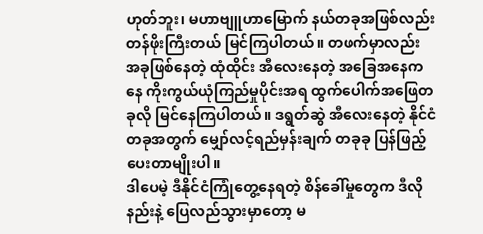ဟုတ်ဘူး၊ မဟာဗျူဟာမြောက် နယ်တခုအဖြစ်လည်း တန်ဖိုးကြီးတယ် မြင်ကြပါတယ်။ တဖက်မှာလည်း အခုဖြစ်နေတဲ့ ထုံထိုင်း အီလေးနေတဲ့ အခြေအနေကနေ ကိုးကွယ်ယုံကြည်မှုပိုင်းအရ ထွက်ပေါက်အဖြေတခုလို မြင်နေကြပါတယ်။ ဒရွတ်ဆွဲ အီလေးနေတဲ့ နိုင်ငံတခုအတွက် မျှော်လင့်ရည်မှန်းချက် တခုခု ပြန်ဖြည့်ပေးတာမျိုးပါ။
ဒါပေမဲ့ ဒီနိုင်ငံကြုံတွေ့နေရတဲ့ စိန်ခေါ်မှုတွေက ဒီလိုနည်းနဲ့ ပြေလည်သွားမှာတော့ မ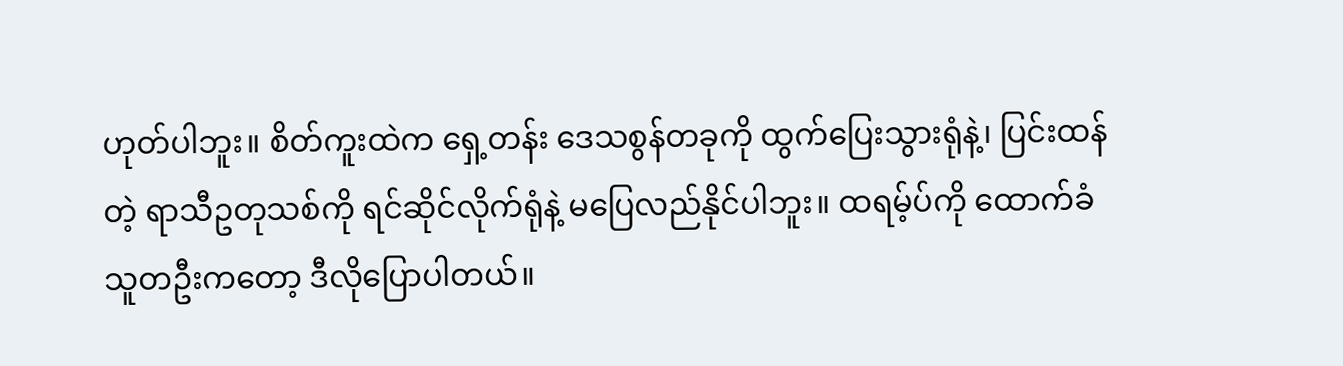ဟုတ်ပါဘူး။ စိတ်ကူးထဲက ရှေ့တန်း ဒေသစွန်တခုကို ထွက်ပြေးသွားရုံနဲ့၊ ပြင်းထန်တဲ့ ရာသီဥတုသစ်ကို ရင်ဆိုင်လိုက်ရုံနဲ့ မပြေလည်နိုင်ပါဘူး။ ထရမ့်ပ်ကို ထောက်ခံသူတဦးကတော့ ဒီလိုပြောပါတယ်။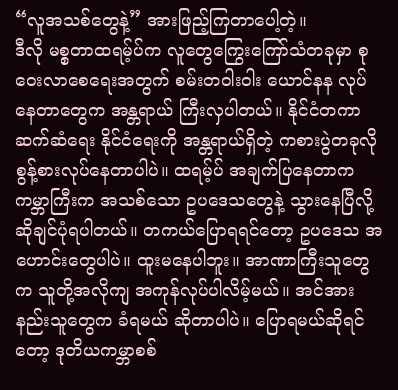“လူအသစ်တွေနဲ့” အားဖြည့်ကြတာပေါ့တဲ့။
ဒီလို မစ္စတာထရမ့်ပ်က လူတွေကြွေးကြော်သံတခုမှာ စုဝေးလာစေရေးအတွက် စမ်းတဝါးဝါး ယောင်နန လုပ်နေတာတွေက အန္တရာယ် ကြီးလှပါတယ်။ နိုင်ငံတကာဆက်ဆံရေး နိုင်ငံရေးကို အန္တရာယ်ရှိတဲ့ ကစားပွဲတခုလို စွန့်စားလုပ်နေတာပါပဲ။ ထရမ့်ပ် အချက်ပြနေတာက ကမ္ဘာကြီးက အသစ်သော ဥပဒေသတွေနဲ့ သွားနေပြီလို့ ဆိုချင်ပုံရပါတယ်။ တကယ်ပြောရရင်တော့ ဥပဒေသ အဟောင်းတွေပါပဲ။ ထူးမနေပါဘူး။ အာဏာကြီးသူတွေက သူတို့အလိုကျ အကုန်လုပ်ပါလိမ့်မယ်။ အင်အားနည်းသူတွေက ခံရမယ် ဆိုတာပါပဲ။ ပြောရမယ်ဆိုရင်တော့ ဒုတိယကမ္ဘာစစ်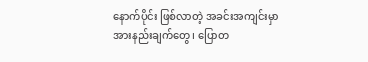နောက်ပိုင်း ဖြစ်လာတဲ့ အခင်းအကျင်းမှာ အားနည်းချက်တွေ၊ ပြောတ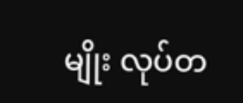မျိုး လုပ်တ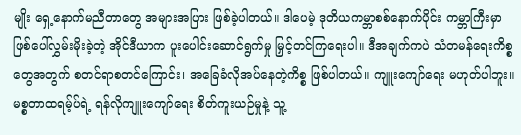မျိုး ရှေ့နောက်မညီတာတွေ အများအပြား ဖြစ်ခဲ့ပါတယ်။ ဒါပေမဲ့ ဒုတိယကမ္ဘာစစ်နောက်ပိုင်း ကမ္ဘာကြီးမှာ ဖြစ်ပေါ်လွှမ်းမိုးခဲ့တဲ့ အိုင်ဒီယာက ပူးပေါင်းဆောင်ရွက်မှု မြှင့်တင်ကြရေးပါ။ ဒီအချက်ကပဲ သံတမန်ရေးကိစ္စတွေအတွက် စတင်ရာစတင်ကြောင်း၊ အခြေခံလိုအပ်နေတဲ့ကိစ္စ ဖြစ်ပါတယ်။ ကျူးကျော်ရေး မဟုတ်ပါဘူး။
မစ္စတာထရမ့်ပ်ရဲ့ ရန်လိုကျူးကျော်ရေး စိတ်ကူးယဉ်မှုနဲ့ သူ့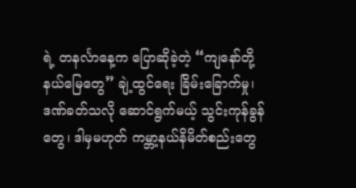ရဲ့ တနင်္လာနေ့က ပြောဆိုခဲ့တဲ့ “ကျနော်တို့နယ်မြေတွေ” ချဲ့ထွင်ရေး ခြိမ်းခြောက်မှု၊ ဒဏ်ခတ်သလို ဆောင်ရွက်မယ့် သွင်းကုန်ခွန်တွေ၊ ဒါမှမဟုတ် ကမ္ဘာ့နယ်နိမိတ်စည်းတွေ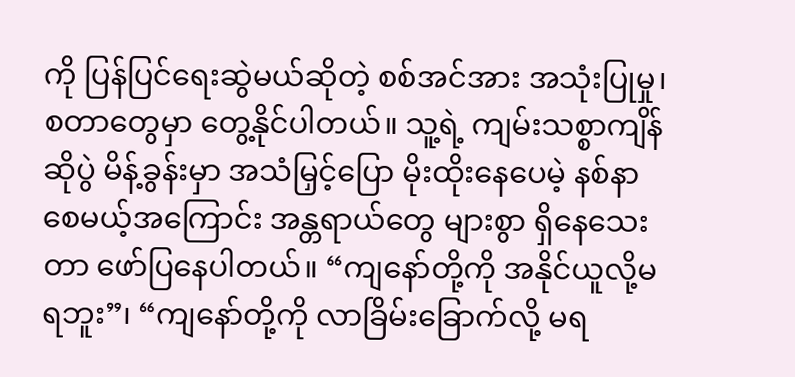ကို ပြန်ပြင်ရေးဆွဲမယ်ဆိုတဲ့ စစ်အင်အား အသုံးပြုမှု၊ စတာတွေမှာ တွေ့နိုင်ပါတယ်။ သူ့ရဲ့ ကျမ်းသစ္စာကျိန်ဆိုပွဲ မိန့်ခွန်းမှာ အသံမြှင့်ပြော မိုးထိုးနေပေမဲ့ နစ်နာစေမယ့်အကြောင်း အန္တရာယ်တွေ များစွာ ရှိနေသေးတာ ဖော်ပြနေပါတယ်။ “ကျနော်တို့ကို အနိုင်ယူလို့မရဘူး”၊ “ကျနော်တို့ကို လာခြိမ်းခြောက်လို့ မရ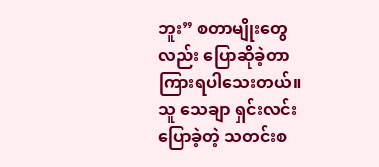ဘူး” စတာမျိုးတွေလည်း ပြောဆိုခဲ့တာ ကြားရပါသေးတယ်။ သူ သေချာ ရှင်းလင်းပြောခဲ့တဲ့ သတင်းစ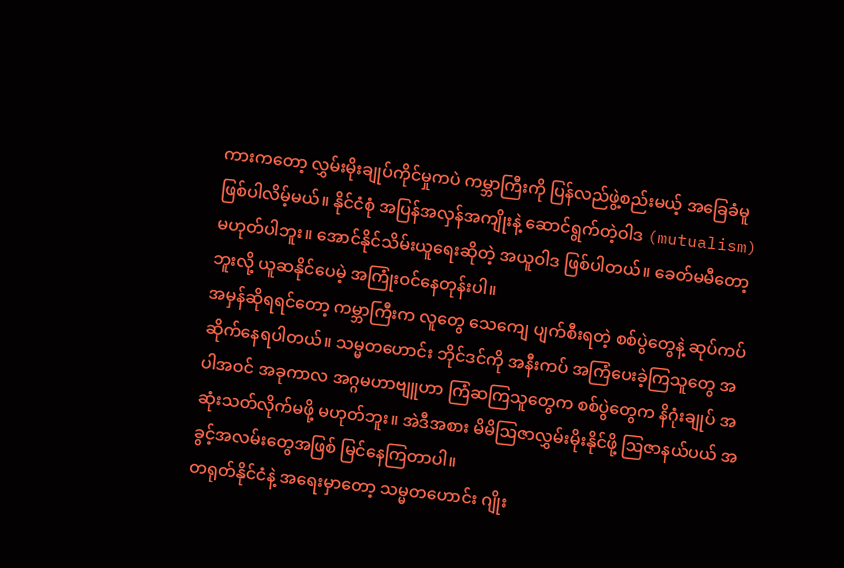ကားကတော့ လွှမ်းမိုးချုပ်ကိုင်မှုကပဲ ကမ္ဘာကြီးကို ပြန်လည်ဖွဲ့စည်းမယ့် အခြေခံမူ ဖြစ်ပါလိမ့်မယ်။ နိုင်ငံစုံ အပြန်အလှန်အကျိုးနဲ့ ဆောင်ရွက်တဲ့ဝါဒ (mutualism) မဟုတ်ပါဘူး။ အောင်နိုင်သိမ်းယူရေးဆိုတဲ့ အယူဝါဒ ဖြစ်ပါတယ်။ ခေတ်မမီတော့ဘူးလို့ ယူဆနိုင်ပေမဲ့ အကြုံးဝင်နေတုန်းပါ။
အမှန်ဆိုရရင်တော့ ကမ္ဘာကြီးက လူတွေ သေကျေ ပျက်စီးရတဲ့ စစ်ပွဲတွေနဲ့ ဆုပ်ကပ် ဆိုက်နေရပါတယ်။ သမ္မတဟောင်း ဘိုင်ဒင်ကို အနီးကပ် အကြံပေးခဲ့ကြသူတွေ အပါအဝင် အခုကာလ အဂ္ဂမဟာဗျူဟာ ကြံဆကြသူတွေက စစ်ပွဲတွေက နိဂုံးချုပ် အဆုံးသတ်လိုက်မဖို့ မဟုတ်ဘူး။ အဲဒီအစား မိမိဩဇာလွှမ်းမိုးနိုင်ဖို့ ဩဇာနယ်ပယ် အခွင့်အလမ်းတွေအဖြစ် မြင်နေကြတာပါ။
တရုတ်နိုင်ငံနဲ့ အရေးမှာတော့ သမ္မတဟောင်း ဂျိုး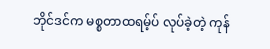ဘိုင်ဒင်က မစ္စတာထရမ့်ပ် လုပ်ခဲ့တဲ့ ကုန်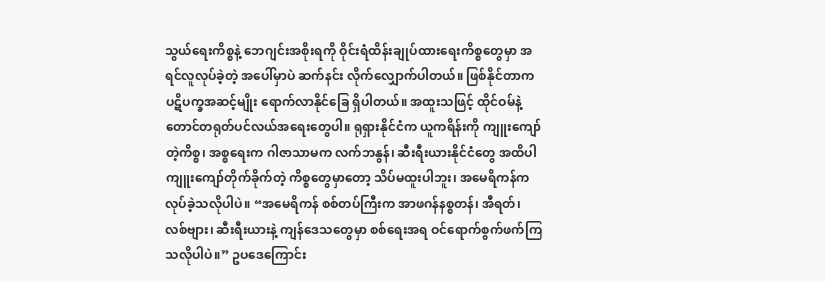သွယ်ရေးကိစ္စနဲ့ ဘေဂျင်းအစိုးရကို ဝိုင်းရံထိန်းချုပ်ထားရေးကိစ္စတွေမှာ အရင်လူလုပ်ခဲ့တဲ့ အပေါ်မှာပဲ ဆက်နင်း လိုက်လျှောက်ပါတယ်။ ဖြစ်နိုင်တာက ပဋိပက္ခအဆင့်မျိုး ရောက်လာနိုင်ခြေ ရှိပါတယ်။ အထူးသဖြင့် ထိုင်ဝမ်နဲ့ တောင်တရုတ်ပင်လယ်အရေးတွေပါ။ ရုရှားနိုင်ငံက ယူကရိန်းကို ကျူးကျော်တဲ့ကိစ္စ၊ အစ္စရေးက ဂါဇာသာမက လက်ဘနွန်၊ ဆီးရီးယားနိုင်ငံတွေ အထိပါ ကျူးကျော်တိုက်ခိုက်တဲ့ ကိစ္စတွေမှာတော့ သိပ်မထူးပါဘူး၊ အမေရိကန်က လုပ်ခဲ့သလိုပါပဲ။ “အမေရိကန် စစ်တပ်ကြီးက အာဖဂန်နစ္စတန်၊ အီရတ်၊ လစ်ဗျား၊ ဆီးရီးယားနဲ့ ကျန်ဒေသတွေမှာ စစ်ရေးအရ ဝင်ရောက်စွက်ဖက်ကြသလိုပါပဲ။” ဥပဒေကြောင်း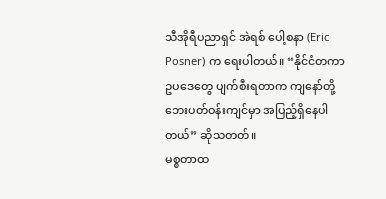သီအိုရီပညာရှင် အဲရစ် ပေါ့စနာ (Eric Posner) က ရေးပါတယ်။ “နိုင်ငံတကာ ဥပဒေတွေ ပျက်စီးရတာက ကျနော်တို့ ဘေးပတ်ဝန်းကျင်မှာ အပြည့်ရှိနေပါတယ်” ဆိုသတတ်။
မစ္စတာထ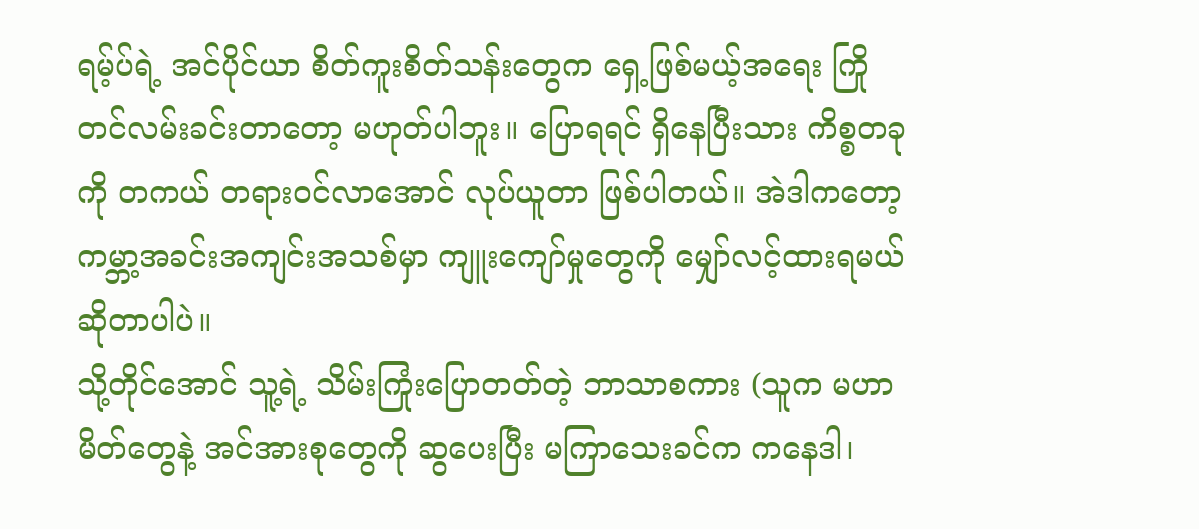ရမ့်ပ်ရဲ့ အင်ပိုင်ယာ စိတ်ကူးစိတ်သန်းတွေက ရှေ့ဖြစ်မယ့်အရေး ကြိုတင်လမ်းခင်းတာတော့ မဟုတ်ပါဘူး။ ပြောရရင် ရှိနေပြီးသား ကိစ္စတခုကို တကယ် တရားဝင်လာအောင် လုပ်ယူတာ ဖြစ်ပါတယ်။ အဲဒါကတော့ ကမ္ဘာ့အခင်းအကျင်းအသစ်မှာ ကျူးကျော်မှုတွေကို မျှော်လင့်ထားရမယ် ဆိုတာပါပဲ။
သို့တိုင်အောင် သူ့ရဲ့ သိမ်းကြုံးပြောတတ်တဲ့ ဘာသာစကား (သူက မဟာမိတ်တွေနဲ့ အင်အားစုတွေကို ဆွပေးပြီး မကြာသေးခင်က ကနေဒါ၊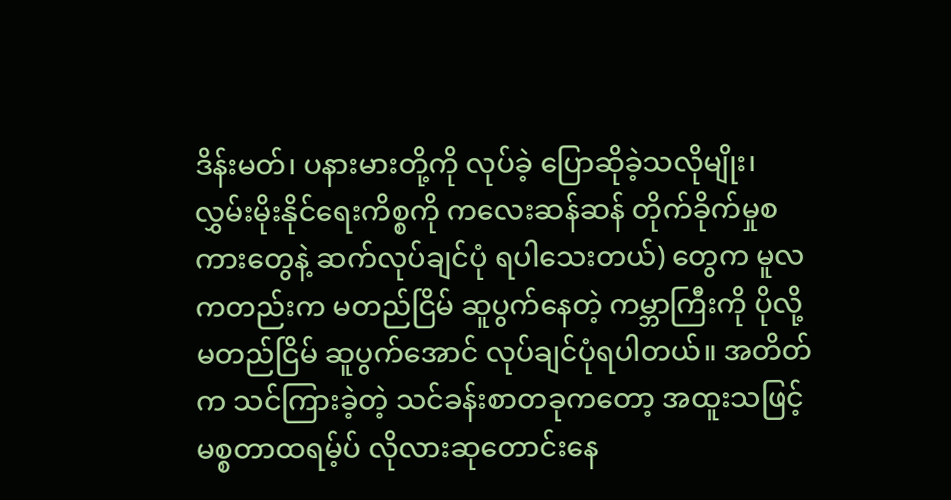ဒိန်းမတ်၊ ပနားမားတို့ကို လုပ်ခဲ့ ပြောဆိုခဲ့သလိုမျိုး၊ လွှမ်းမိုးနိုင်ရေးကိစ္စကို ကလေးဆန်ဆန် တိုက်ခိုက်မှုစကားတွေနဲ့ ဆက်လုပ်ချင်ပုံ ရပါသေးတယ်) တွေက မူလကတည်းက မတည်ငြိမ် ဆူပွက်နေတဲ့ ကမ္ဘာကြီးကို ပိုလို့ မတည်ငြိမ် ဆူပွက်အောင် လုပ်ချင်ပုံရပါတယ်။ အတိတ်က သင်ကြားခဲ့တဲ့ သင်ခန်းစာတခုကတော့ အထူးသဖြင့် မစ္စတာထရမ့်ပ် လိုလားဆုတောင်းနေ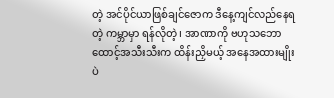တဲ့ အင်ပိုင်ယာဖြစ်ချင်ဇောက ဒီနေ့ကျင်လည်နေရတဲ့ ကမ္ဘာမှာ ရန်လိုတဲ့၊ အာဏာကို ဗဟုသဘော ထောင့်အသီးသီးက ထိန်းညှိမယ့် အနေအထားမျိုးပဲ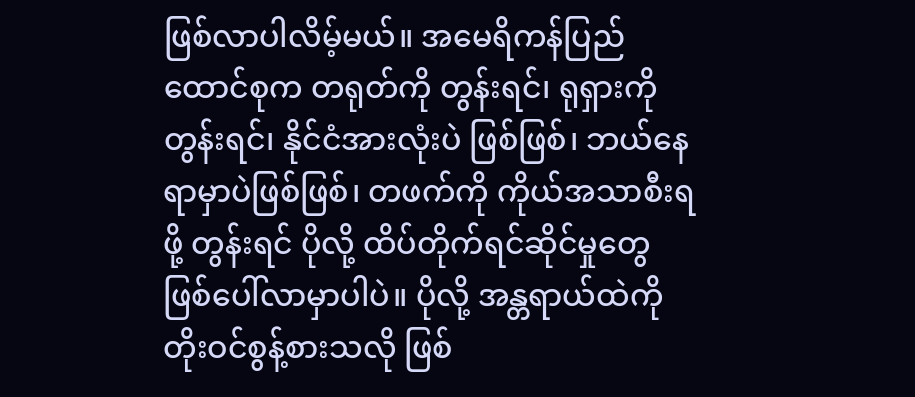ဖြစ်လာပါလိမ့်မယ်။ အမေရိကန်ပြည်ထောင်စုက တရုတ်ကို တွန်းရင်၊ ရုရှားကိုတွန်းရင်၊ နိုင်ငံအားလုံးပဲ ဖြစ်ဖြစ်၊ ဘယ်နေရာမှာပဲဖြစ်ဖြစ်၊ တဖက်ကို ကိုယ်အသာစီးရဖို့ တွန်းရင် ပိုလို့ ထိပ်တိုက်ရင်ဆိုင်မှုတွေ ဖြစ်ပေါ်လာမှာပါပဲ။ ပိုလို့ အန္တရာယ်ထဲကို တိုးဝင်စွန့်စားသလို ဖြစ်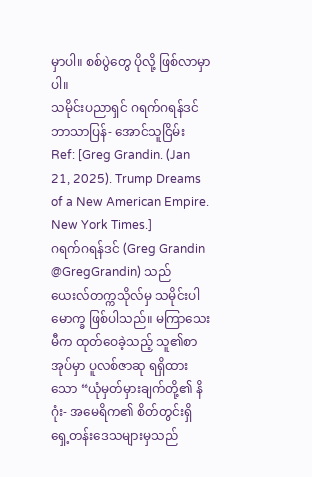မှာပါ။ စစ်ပွဲတွေ ပိုလို့ ဖြစ်လာမှာပါ။
သမိုင်းပညာရှင် ဂရက်ဂရန်ဒင်
ဘာသာပြန်- အောင်သူငြိမ်း
Ref: [Greg Grandin. (Jan 21, 2025). Trump Dreams of a New American Empire. New York Times.]
ဂရက်ဂရန်ဒင် (Greg Grandin @GregGrandin) သည် ယေးလ်တက္ကသိုလ်မှ သမိုင်းပါမောက္ခ ဖြစ်ပါသည်။ မကြာသေးမီက ထုတ်ဝေခဲ့သည့် သူ၏စာအုပ်မှာ ပူလစ်ဇာဆု ရရှိထားသော “ယုံမှတ်မှားချက်တို့၏ နိဂုံး- အမေရိက၏ စိတ်တွင်းရှိ ရှေ့တန်းဒေသများမှသည်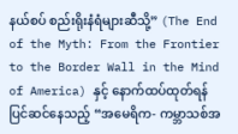နယ်စပ် စည်းရိုးနံရံများဆီသို့” (The End of the Myth: From the Frontier to the Border Wall in the Mind of America) နှင့် နောက်ထပ်ထုတ်ရန် ပြင်ဆင်နေသည့် “အမေရိက- ကမ္ဘာသစ်အ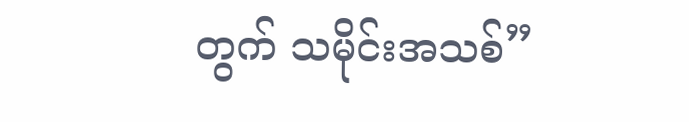တွက် သမိုင်းအသစ်”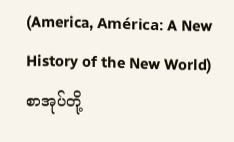(America, América: A New History of the New World) စာအုပ်တို့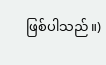ဖြစ်ပါသည်။)